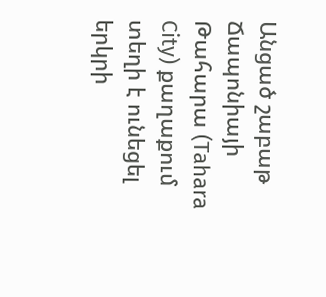Անցած շաբաթ Ճապոնիայի Թահարա (Tahara City) քաղաքում տեղի է ունեցել երկրի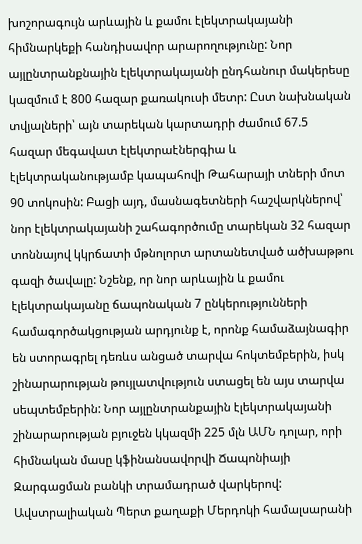խոշորագույն արևային և քամու էլեկտրակայանի հիմնարկեքի հանդիսավոր արարողությունը: Նոր այլընտրանքնային էլեկտրակայանի ընդհանուր մակերեսը կազմում է 800 հազար քառակուսի մետր: Ըստ նախնական տվյալների՝ այն տարեկան կարտադրի ժամում 67.5 հազար մեգավատ էլեկտրաէներգիա և էլեկտրականությամբ կապահովի Թահարայի տների մոտ 90 տոկոսին: Բացի այդ, մասնագետների հաշվարկներով՝ նոր էլեկտրակայանի շահագործումը տարեկան 32 հազար տոննայով կկրճատի մթնոլորտ արտանետված ածխաթթու գազի ծավալը: Նշենք, որ նոր արևային և քամու էլեկտրակայանը ճապոնական 7 ընկերությունների համագործակցության արդյունք է, որոնք համաձայնագիր են ստորագրել դեռևս անցած տարվա հոկտեմբերին, իսկ շինարարության թույլատվություն ստացել են այս տարվա սեպտեմբերին: Նոր այլընտրանքային էլեկտրակայանի շինարարության բյուջեն կկազմի 225 մլն ԱՄՆ դոլար, որի հիմնական մասը կֆինանսավորվի Ճապոնիայի Զարգացման բանկի տրամադրած վարկերով:
Ավստրալիական Պերտ քաղաքի Մերդոկի համալսարանի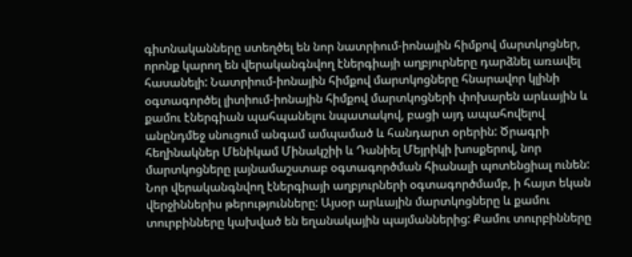գիտնականները ստեղծել են նոր նատրիում-իոնային հիմքով մարտկոցներ, որոնք կարող են վերականգնվող էներգիայի աղբյուրները դարձնել առավել հասանելի: Նատրիում-իոնային հիմքով մարտկոցները հնարավոր կլինի օգտագործել լիտիում-իոնային հիմքով մարտկոցների փոխարեն արևային և քամու էներգիան պահպանելու նպատակով, բացի այդ ապահովելով անընդմեջ սնուցում անգամ ամպամած և հանդարտ օրերին: Ծրագրի հեղինակներ Մենիկամ Մինակշիի և Դանիել Մեյրիկի խոսքերով, նոր մարտկոցները լայնամաշստաբ օգտագործման հիանալի պոտենցիալ ունեն: Նոր վերականգնվող էներգիայի աղբյուրների օգտագործմամբ, ի հայտ եկան վերջիններիս թերությունները: Այսօր արևային մարտկոցները և քամու տուրբինները կախված են եղանակային պայմաններից: Քամու տուրբինները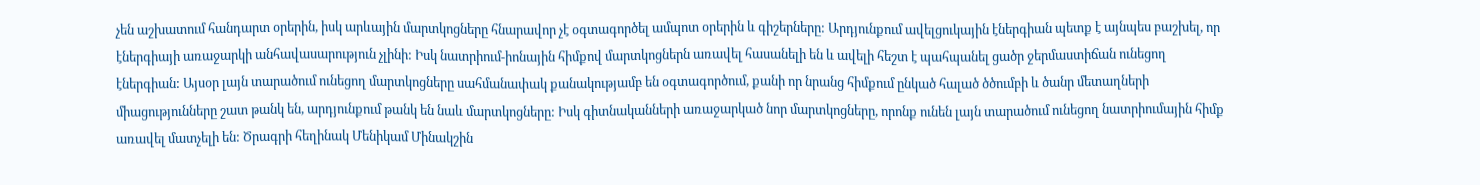չեն աշխատում հանդարտ օրերին, իսկ արևային մարտկոցները հնարավոր չէ օգտագործել ամպոտ օրերին և գիշերները: Արդյունքում ավելցուկային էներգիան պետք է այնպես բաշխել, որ էներգիայի առաջարկի անհավասարություն չլինի: Իսկ նատրիում-իոնային հիմքով մարտկոցներն առավել հասանելի են և ավելի հեշտ է պահպանել ցածր ջերմաստիճան ունեցող էներգիան: Այսօր լայն տարածում ունեցող մարտկոցները սահմանափակ քանակությամբ են օգտագործում, քանի որ նրանց հիմքում ընկած հալած ծծումբի և ծանր մետաղների միացությունները շատ թանկ են, արդյունքում թանկ են նաև մարտկոցները: Իսկ գիտնականների առաջարկած նոր մարտկոցները, որոնք ունեն լայն տարածում ունեցող նատրիումային հիմք առավել մատչելի են: Ծրագրի հեղինակ Մենիկամ Մինակշին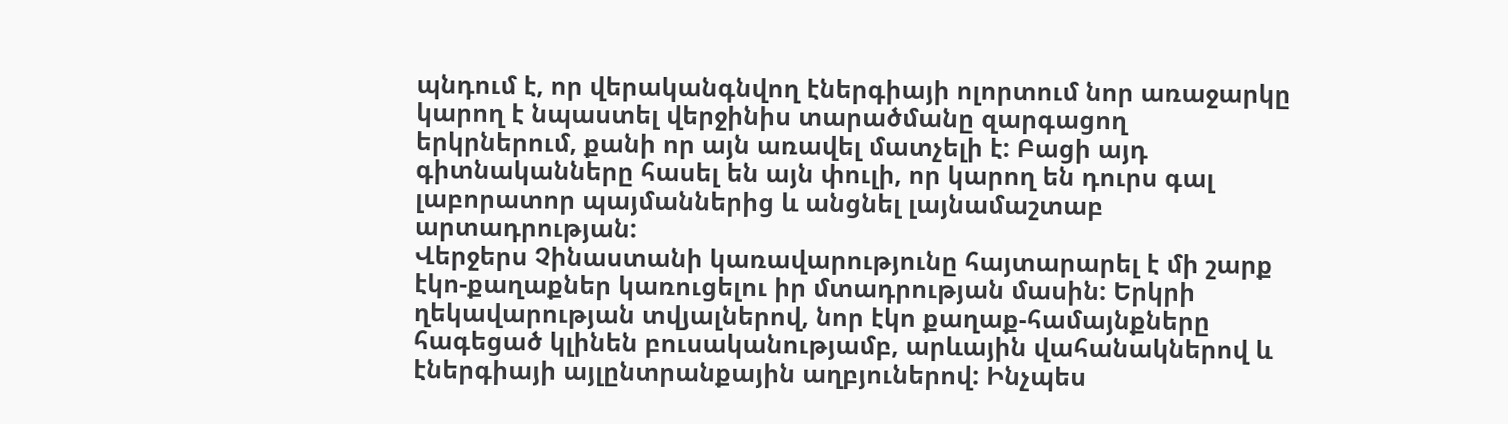պնդում է, որ վերականգնվող էներգիայի ոլորտում նոր առաջարկը կարող է նպաստել վերջինիս տարածմանը զարգացող երկրներում, քանի որ այն առավել մատչելի է: Բացի այդ գիտնականները հասել են այն փուլի, որ կարող են դուրս գալ լաբորատոր պայմաններից և անցնել լայնամաշտաբ արտադրության:
Վերջերս Չինաստանի կառավարությունը հայտարարել է մի շարք էկո-քաղաքներ կառուցելու իր մտադրության մասին: Երկրի ղեկավարության տվյալներով, նոր էկո քաղաք-համայնքները հագեցած կլինեն բուսականությամբ, արևային վահանակներով և էներգիայի այլընտրանքային աղբյուներով: Ինչպես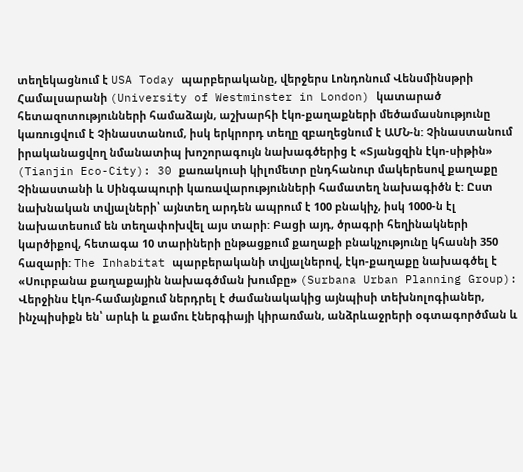տեղեկացնում է USA Today պարբերականը, վերջերս Լոնդոնում Վենսմինսթրի Համալսարանի (University of Westminster in London) կատարած հետազոտությունների համաձայն, աշխարհի էկո-քաղաքների մեծամասնությունը կառուցվում է Չինաստանում, իսկ երկրորդ տեղը զբաղեցնում է ԱՄՆ-ն: Չինաստանում իրականացվող նմանատիպ խոշորագույն նախագծերից է «Տյանցզին էկո-սիթին» (Tianjin Eco-City): 30 քառակուսի կիլոմետր ընդհանուր մակերեսով քաղաքը Չինաստանի և Սինգապուրի կառավարությունների համատեղ նախագիծն է: Ըստ նախնական տվյալների՝ այնտեղ արդեն ապրում է 100 բնակիչ, իսկ 1000-ն էլ նախատեսում են տեղափոխվել այս տարի: Բացի այդ, ծրագրի հեղինակների կարծիքով, հետագա 10 տարիների ընթացքում քաղաքի բնակչությունը կհասնի 350 հազարի: The Inhabitat պարբերականի տվյալներով, էկո-քաղաքը նախագծել է «Սուրբանա քաղաքային նախագծման խումբը» (Surbana Urban Planning Group): Վերջինս էկո-համայնքում ներդրել է ժամանակակից այնպիսի տեխնոլոգիաներ, ինչպիսիքն են՝ արևի և քամու էներգիայի կիրառման, անձրևաջրերի օգտագործման և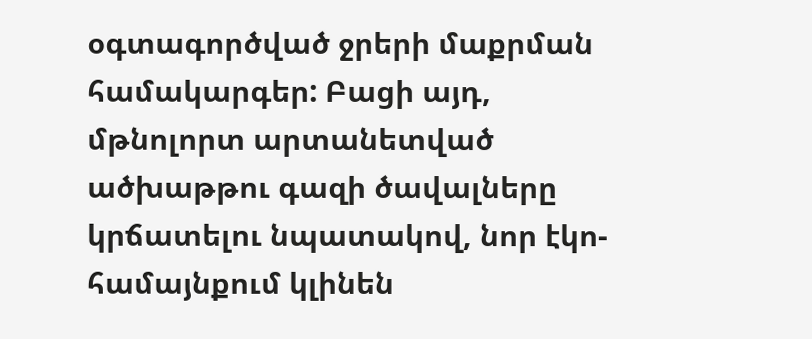օգտագործված ջրերի մաքրման համակարգեր: Բացի այդ, մթնոլորտ արտանետված ածխաթթու գազի ծավալները կրճատելու նպատակով, նոր էկո-համայնքում կլինեն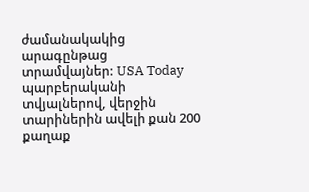ժամանակակից արագընթաց տրամվայներ: USA Today պարբերականի տվյալներով, վերջին տարիներին ավելի քան 200 քաղաք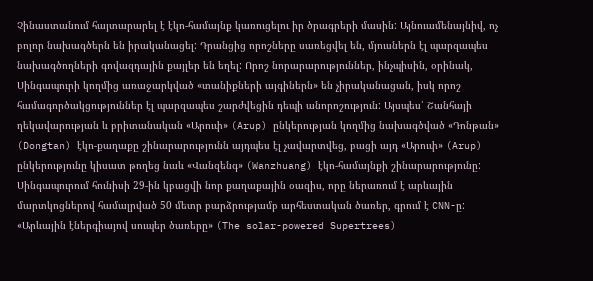Չինաստանում հայտարարել է էկո-համայնք կառուցելու իր ծրագրերի մասին: Այնուամենայնիվ, ոչ բոլոր նախագծերն են իրականացել: Դրանցից որոշները սառեցվել են, մյուսներն էլ պարզապես նախագծողների գովազդային քայլեր են եղել: Որոշ նորարարություններ, ինչպիսին, օրինակ, Սինգապուրի կողմից առաջարկված «տանիքների այգիներն» են չիրականացան, իսկ որոշ համագործակցություններ էլ պարզապես շարժվեցին դեպի անորոշություն: Այսպես՝ Շանհայի ղեկավարության և բրիտանական «Արուփ» (Arup) ընկերության կողմից նախագծված «Դոնթան» (Dongtan) էկո-քաղաքը շինարարությունն այդպես էլ չավարտվեց, բացի այդ «Արուփ» (Arup) ընկերությունը կիսատ թողեց նաև «Վանզենգ» (Wanzhuang) էկո-համայնքի շինարարությունը:
Սինգապուրում հունիսի 29-ին կբացվի նոր քաղաքային օազիս, որը ներառում է արևային մարտկոցներով համալրված 50 մետր բարձրությամբ արհեստական ծառեր, գրում է CNN-ը: «Արևային էներգիայով սուպեր ծառերը» (The solar-powered Supertrees)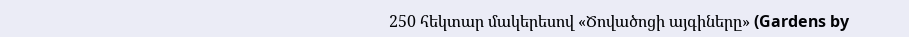250 հեկտար մակերեսով «Ծովածոցի այգիները» (Gardens by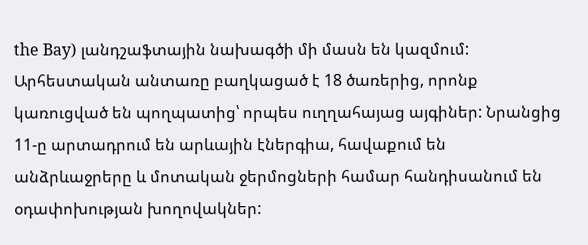the Bay) լանդշաֆտային նախագծի մի մասն են կազմում: Արհեստական անտառը բաղկացած է 18 ծառերից, որոնք կառուցված են պողպատից՝ որպես ուղղահայաց այգիներ: Նրանցից 11-ը արտադրում են արևային էներգիա, հավաքում են անձրևաջրերը և մոտական ջերմոցների համար հանդիսանում են օդափոխության խողովակներ: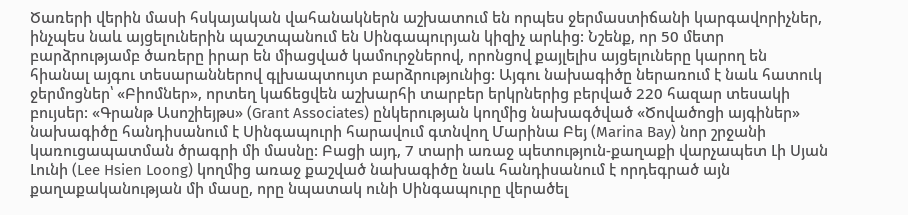Ծառերի վերին մասի հսկայական վահանակներն աշխատում են որպես ջերմաստիճանի կարգավորիչներ, ինչպես նաև այցելուներին պաշտպանում են Սինգապուրյան կիզիչ արևից: Նշենք, որ 50 մետր բարձրությամբ ծառերը իրար են միացված կամուրջներով, որոնցով քայլելիս այցելուները կարող են հիանալ այգու տեսարաններով գլխապտույտ բարձրությունից: Այգու նախագիծը ներառում է նաև հատուկ ջերմոցներ՝ «Բիոմներ», որտեղ կաճեցվեն աշխարհի տարբեր երկրներից բերված 220 հազար տեսակի բույսեր: «Գրանթ Ասոշիեյթս» (Grant Associates) ընկերության կողմից նախագծված «Ծովածոցի այգիներ» նախագիծը հանդիսանում է Սինգապուրի հարավում գտնվող Մարինա Բեյ (Marina Bay) նոր շրջանի կառուցապատման ծրագրի մի մասնը: Բացի այդ, 7 տարի առաջ պետություն-քաղաքի վարչապետ Լի Սյան Լունի (Lee Hsien Loong) կողմից առաջ քաշված նախագիծը նաև հանդիսանում է որդեգրած այն քաղաքականության մի մասը, որը նպատակ ունի Սինգապուրը վերածել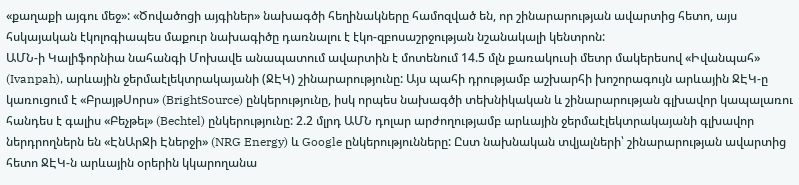«քաղաքի այգու մեջ»: «Ծովածոցի այգիներ» նախագծի հեղինակները համոզված են, որ շինարարության ավարտից հետո, այս հսկայական էկոլոգիապես մաքուր նախագիծը դառնալու է էկո-զբոսաշրջության նշանակալի կենտրոն:
ԱՄՆ-ի Կալիֆորնիա նահանգի Մոխավե անապատում ավարտին է մոտենում 14.5 մլն քառակուսի մետր մակերեսով «Իվանպահ» (Ivanpah), արևային ջերմաէլեկտրակայանի (ՋԷԿ) շինարարությունը: Այս պահի դրությամբ աշխարհի խոշորագույն արևային ՋԷԿ-ը կառուցում է «ԲրայթՍորս» (BrightSource) ընկերությունը, իսկ որպես նախագծի տեխնիկական և շինարարության գլխավոր կապալառու հանդես է գալիս «Բեչթել» (Bechtel) ընկերությունը: 2.2 մլրդ ԱՄՆ դոլար արժողությամբ արևային ջերմաէլեկտրակայանի գլխավոր ներդրողներն են «ԷնԱրՋի Էներջի» (NRG Energy) և Google ընկերությունները: Ըստ նախնական տվյալների՝ շինարարության ավարտից հետո ՋԷԿ-ն արևային օրերին կկարողանա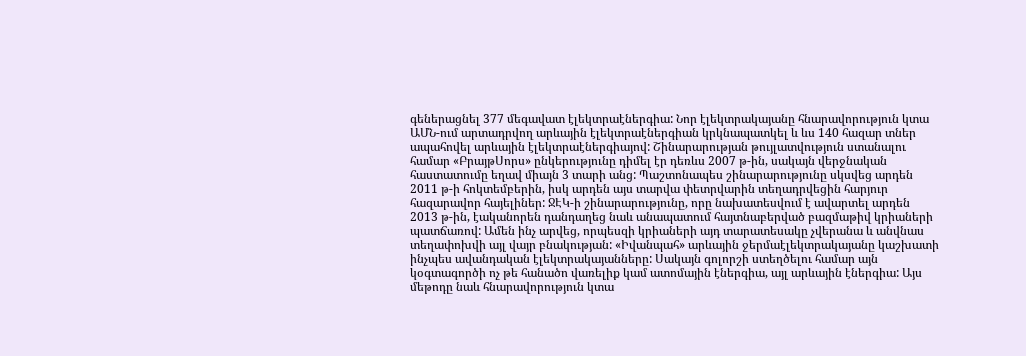գեներացնել 377 մեգավատ էլեկտրաէներգիա: Նոր էլեկտրակայանը հնարավորություն կտա ԱՄՆ-ում արտադրվող արևային էլեկտրաէներգիան կրկնապատկել և ևս 140 հազար տներ ապահովել արևային էլեկտրաէներգիայով: Շինարարության թույլատվություն ստանալու համար «ԲրայթՍորս» ընկերությունը դիմել էր դեռևս 2007 թ-ին, սակայն վերջնական հաստատումը եղավ միայն 3 տարի անց: Պաշտոնապես շինարարությունը սկսվեց արդեն 2011 թ-ի հոկտեմբերին, իսկ արդեն այս տարվա փետրվարին տեղադրվեցին հարյուր հազարավոր հայելիներ: ՋԷԿ-ի շինարարությունը, որը նախատեսվում է ավարտել արդեն 2013 թ-ին, էականորեն դանդաղեց նաև անապատում հայտնաբերված բազմաթիվ կրիաների պատճառով: Ամեն ինչ արվեց, որպեսզի կրիաների այդ տարատեսակը չվերանա և անվնաս տեղափոխվի այլ վայր բնակության: «Իվանպահ» արևային ջերմաէլեկտրակայանը կաշխատի ինչպես ավանդական էլեկտրակայանները: Սակայն գոլորշի ստեղծելու համար այն կօգտագործի ոչ թե հանածո վառելիք կամ ատոմային էներգիա, այլ արևային էներգիա: Այս մեթոդը նաև հնարավորություն կտա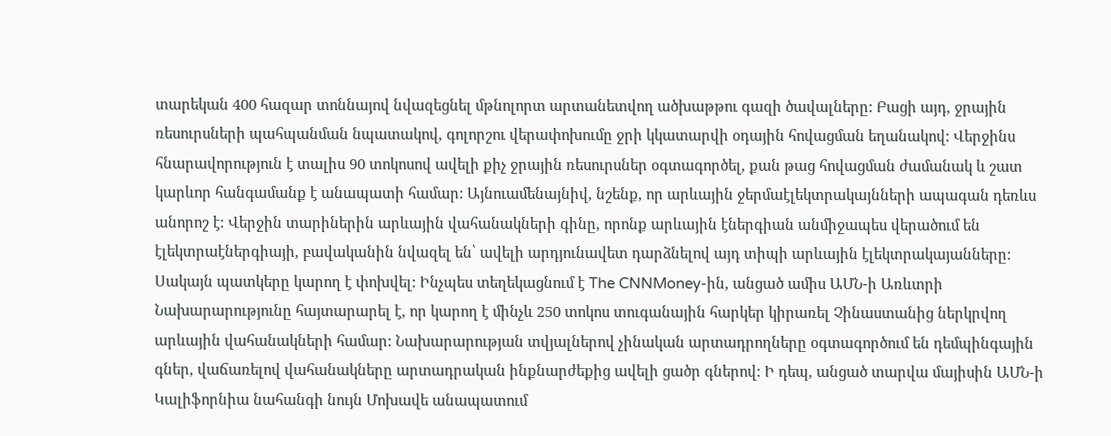տարեկան 400 հազար տոննայով նվազեցնել մթնոլորտ արտանետվող ածխաթթու գազի ծավալները: Բացի այդ, ջրային ռեսուրսների պահպանման նպատակով, գոլորշու վերափոխումը ջրի կկատարվի օդային հովացման եղանակով: Վերջինս հնարավորություն է տալիս 90 տոկոսով ավելի քիչ ջրային ռեսուրսներ օգտագործել, քան թաց հովացման ժամանակ և շատ կարևոր հանգամանք է անապատի համար: Այնուամենայնիվ, նշենք, որ արևային ջերմաէլեկտրակայնների ապագան դեռևս անորոշ է: Վերջին տարիներին արևային վահանակների գինը, որոնք արևային էներգիան անմիջապես վերածում են էլեկտրաէներգիայի, բավականին նվազել են՝ ավելի արդյունավետ դարձնելով այդ տիպի արևային էլեկտրակայանները: Սակայն պատկերը կարող է փոխվել: Ինչպես տեղեկացնում է The CNNMoney-ին, անցած ամիս ԱՄՆ-ի Առևտրի Նախարարությունը հայտարարել է, որ կարող է մինչև 250 տոկոս տուգանային հարկեր կիրառել Չինաստանից ներկրվող արևային վահանակների համար: Նախարարության տվյալներով չինական արտադրողները օգտագործում են դեմպինգային գներ, վաճառելով վահանակները արտադրական ինքնարժեքից ավելի ցածր գներով: Ի դեպ, անցած տարվա մայիսին ԱՄՆ-ի Կալիֆորնիա նահանգի նույն Մոխավե անապատում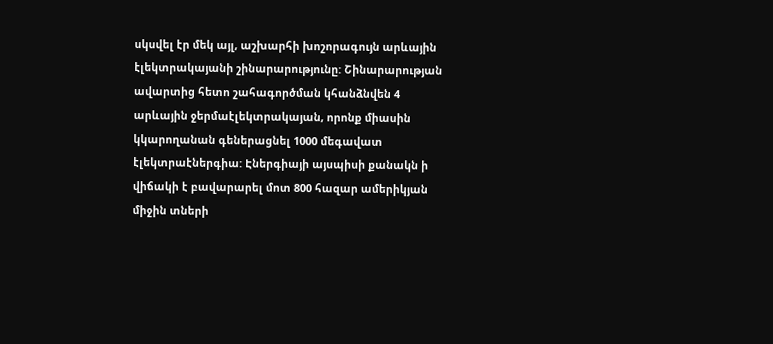սկսվել էր մեկ այլ, աշխարհի խոշորագույն արևային էլեկտրակայանի շինարարությունը: Շինարարության ավարտից հետո շահագործման կհանձնվեն 4 արևային ջերմաէլեկտրակայան, որոնք միասին կկարողանան գեներացնել 1000 մեգավատ էլեկտրաէներգիա: Էներգիայի այսպիսի քանակն ի վիճակի է բավարարել մոտ 800 հազար ամերիկյան միջին տների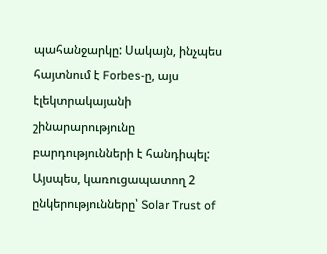պահանջարկը: Սակայն, ինչպես հայտնում է Forbes-ը, այս էլեկտրակայանի շինարարությունը բարդությունների է հանդիպել: Այսպես, կառուցապատող 2 ընկերությունները՝ Solar Trust of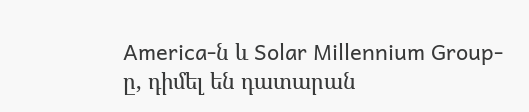America-ն և Solar Millennium Group-ը, դիմել են դատարան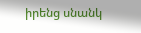իրենց սնանկ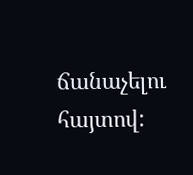ճանաչելու հայտով: